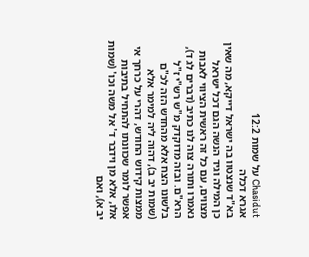Chasidut על שמות 12:2
אגרא דכלה
בא"ד שנצטוו בה ישראל דייקא, מה שאין כן המילה וגיד הנשה הגם דכל ישראל מצווים, עם כל זה ראשית הציווי לאבות נאמרו ותורה צוה לנו כתיב (דברים לג ד), הרא"ם. ובזה מדוקדק מ"ש רש"י ז"ל בלשונו הצח אלא מהחדש הזה לכ"ם (שמות יב ב), דהוה ליה למימר אלא ממצות קידוש החודש, דהרי על כרחך אי אפשר לומר שכוונתו להתחיל בתיבות אלו, אלא מן וידבר ד' אל משה וכו' (שמות יב א), ואם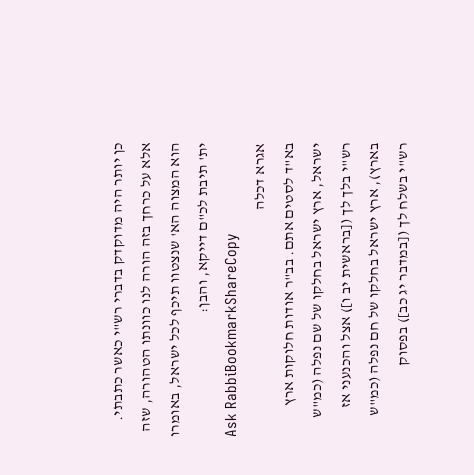כן יותר היה מדוקדק בדברי רש"י כאשר כתבתי. אלא על כרחך בזה הורה לנו כוונתו הטהורה, שזה הוא המצוה הא' שנצטוו תיכף לכל ישראל, באומרו ית' תיבת לכ"ם דייקא, והבן:
Ask RabbiBookmarkShareCopy
אגרא דכלה
בא"ד לסטים אתם. בב"ר אודות חלוקות ארץ ישראל, ארץ ישראל בחלקו של שם נפלה (כמ"ש רש"י בלך לך ([בראשית יב ו]) אצל והכנעני אז בארץ), ארץ ישראל בחלקו של חם נפלה (כמ"ש רש"י בשלח לך ([במדבר יג כב]) בפסוק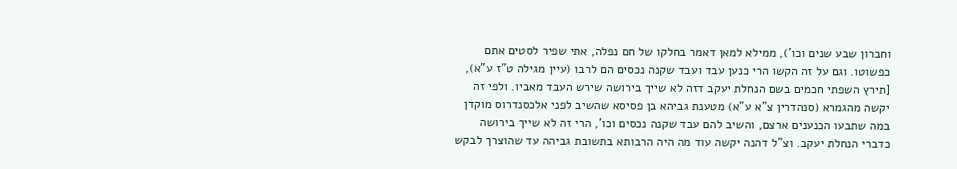וחברון שבע שנים וכו'), ממילא למאן דאמר בחלקו של חם נפלה, אתי שפיר לסטים אתם כפשוטו. וגם על זה הקשו הרי כנען עבד ועבד שקנה נכסים הם לרבו (עיין מגילה ט"ז ע"א), [תירץ השפתי חכמים בשם הנחלת יעקב דזה לא שייך בירושה שירש העבד מאביו. ולפי זה יקשה מהגמרא (סנהדרין צ"א ע"א) מטענת גביהא בן פסיסא שהשיב לפני אלכסנדרוס מוקדן במה שתבעו הכנענים ארצם, והשיב להם עבד שקנה נכסים וכו', הרי זה לא שייך בירושה כדברי הנחלת יעקב. וצ"ל דהנה יקשה עוד מה היה הרבותא בתשובת גביהה עד שהוצרך לבקש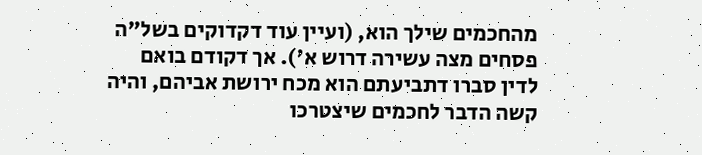מהחכמים שילך הוא, (ועיין עוד דקדוקים בשל"ה פסחים מצה עשירה דרוש א'). אך דקודם בואם לדין סברו דתביעתם הוא מכח ירושת אביהם, והיה קשה הדבר לחכמים שיצטרכו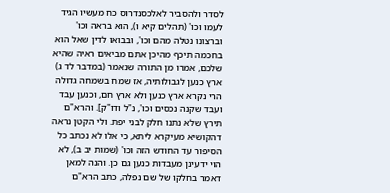לסדר ולהסביר לאלכסנדרוס כח מעשיו הגיד לעמו וכו' (תהלים קיא ו), הוא בראה וכו' וברצונו נטלה מהם וכו', ובבואו לדין שאל הוא בחכמה תיכף מהיכן אתם מביאים ראיה שהיא שלכם, אמרו מן התורה שנאמר (במדבר לד ג) ארץ כנען לגבולותיה, אז שמח בשמחה גדולה הרי נקרא ארץ כנען ולא ארץ חם, וכנען עבד ועבד שקנה נכסים וכו', נ"ל ודו"ק]. והרא"ם תירץ שלא נתנו חלק לבני יפת. ולי הקטן נראה דהקושיא מעיקרא ליתא, כי אלו לא נכתב כל הסיפור עד החודש הזה וכו' (שמות יב ב), לא הוי ידעינן מעבדות כנען גם כן. והנה למאן דאמר בחלקו של שם נפלה, כתב הרא"ם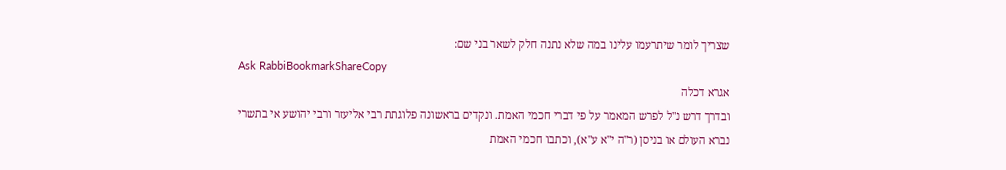שצריך לומר שיתרעמו עלינו במה שלא נתנה חלק לשאר בני שם:
Ask RabbiBookmarkShareCopy
אגרא דכלה
ובדרך דרש נ"ל לפרש המאמר על פי דברי חכמי האמת. ונקדים בראשונה פלוגתת רבי אליעזר ורבי יהושע אי בתשרי נברא העולם או בניסן (ר"ה י"א ע"א), וכתבו חכמי האמת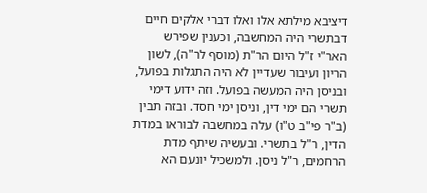דיציבא מילתא אלו ואלו דברי אלקים חיים דבתשרי היה המחשבה, וכענין שפירש האר"י ז"ל היום הר"ת (מוסף לר"ה), לשון הריון ועיבור שעדיין לא היה התגלות בפועל, ובניסן היה המעשה בפועל. וזה ידוע דימי תשרי הם ימי דין, וניסן ימי חסד. ובזה תבין (ב"ר פי"ב ט"ו) עלה במחשבה לבוראו במדת הדין, ר"ל בתשרי. ובעשיה שיתף מדת הרחמים, ר"ל ניסן. ולמשכיל יונעם הא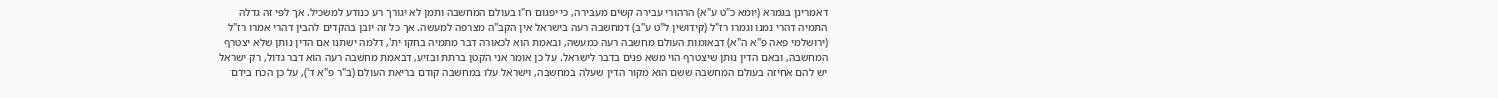דאמרינן בגמרא (יומא כ"ט ע"א) הרהורי עבירה קשים מעבירה, כי יפגום ח"ו בעולם המחשבה ותמן לא יגורך רע כנודע למשכיל. אך לפי זה גדלה התמיה דהרי נמנו וגמרו רז"ל (קידושין ל"ט ע"ב) דמחשבה רעה בישראל אין הקב"ה מצרפה למעשה. אך כל זה יובן בהקדים להבין דהרי אמרו רז"ל (ירושלמי פאה פ"א ה"א) דבאומות העולם מחשבה רעה כמעשה, ובאמת הוא לכאורה דבר מתמיה בחקו ית', דלמה ישתנו אם הדין נותן שלא יצטרף המחשבה, ובאם הדין נותן שיצטרף הוי משא פנים בדבר לישראל. על כן אומר אני הקטן ברתת ובזיע, דבאמת מחשבה רעה הוא דבר גדול, רק ישראל יש להם אחיזה בעולם המחשבה ששם הוא מקור הדין שעלה במחשבה, וישראל עלו במחשבה קודם בריאת העולם (ב"ר פ"א ד'), על כן הכח בידם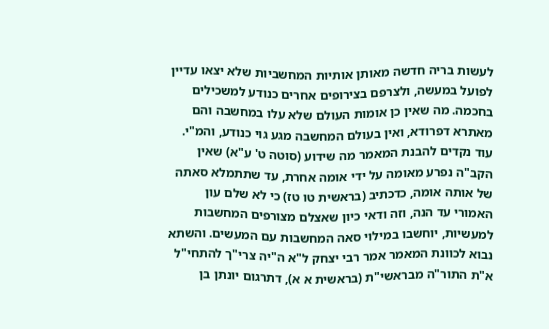לעשות בריה חדשה מאותן אותיות המחשביות שלא יצאו עדיין לפועל במעשה, ולצרפם בצירופים אחרים כנודע למשכילים בחכמה. מה שאין כן אומות העולם שלא עלו במחשבה והם מאתרא דפרודא, ואין בעולם המחשבה מגע גוי כנודע, והמ"י. עוד נקדים להבנת המאמר מה שידוע (סוטה ט' ע"א) שאין הקב"ה נפרע מאומה על ידי אומה אחרת, עד שתתמלא סאתה של אותה אומה, כדכתיב (בראשית טו טז) כי לא שלם עון האמורי עד הנה, וזה ודאי כיון שאצלם מצורפים המחשבות למעשיות, יוחשבו במילוי סאה המחשבות עם המעשים. והשתא נבוא לכוונת המאמר אמר רבי יצחק ל"א ה"יה צרי"ך להתחי"ל א"ת התור"ה מבראשי"ת (בראשית א א), דתרגום יונתן בן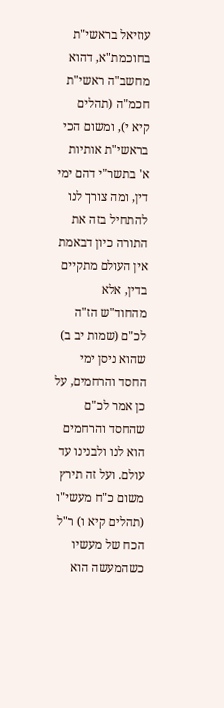עוזיאל בראשי"ת בחוכמת"א, דהוא מחשב"ה ראשי"ת חכמ"ה (תהלים קיא י), ומשום הכי בראשי"ת אותיות א' בתשר"י דהם ימי דין, ומה צורך לנו להתחיל בזה את התורה כיון דבאמת אין העולם מתקיים בדין, אלא מהחוד"ש הז"ה לכ"ם (שמות יב ב) שהוא ניסן ימי החסד והרחמים, על כן אמר לכ"ם שהחסד והרחמים הוא לנו ולבנינו עד עולם. ועל זה תירץ משום כ"ח מעשי"ו (תהלים קיא ו) ר"ל הכח של מעשיו כשהמעשה הוא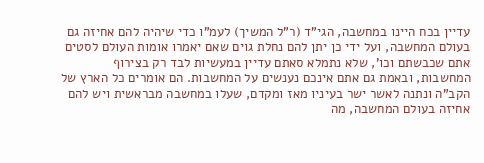עדיין בכח היינו במחשבה, הגי"ד (ר"ל המשיך) לעמ"ו כדי שיהיה להם אחיזה גם בעולם המחשבה, ועל ידי כן יתן להם נחלת גוים שאם יאמרו אומות העולם לסטים אתם שכבשתם וכו', שלא נתמלא סאתם עדיין במעשיות לבד רק בצירוף המחשבות, ובאמת גם אתם אינכם נענשים על המחשבות. הם אומרים כל הארץ של הקב"ה ונתנה לאשר ישר בעיניו מאז ומקדם, שעלו במחשבה מבראשית ויש להם אחיזה בעולם המחשבה, מה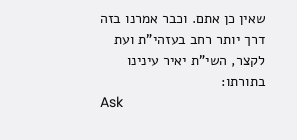שאין כן אתם. וכבר אמרנו בזה דרך יותר רחב בעזהי"ת ועת לקצר, השי"ת יאיר עינינו בתורתו:
Ask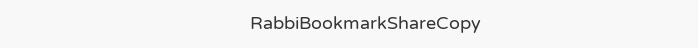RabbiBookmarkShareCopy